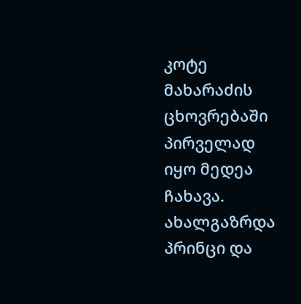კოტე მახარაძის ცხოვრებაში პირველად იყო მედეა ჩახავა. ახალგაზრდა პრინცი და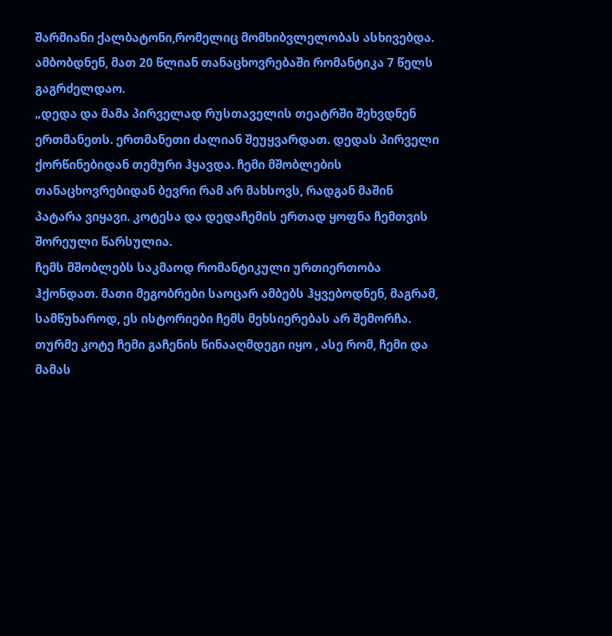შარმიანი ქალბატონი,რომელიც მომხიბვლელობას ასხივებდა. ამბობდნენ, მათ 20 წლიან თანაცხოვრებაში რომანტიკა 7 წელს გაგრძელდაო.
„დედა და მამა პირველად რუსთაველის თეატრში შეხვდნენ ერთმანეთს. ერთმანეთი ძალიან შეუყვარდათ. დედას პირველი ქორწინებიდან თემური ჰყავდა. ჩემი მშობლების თანაცხოვრებიდან ბევრი რამ არ მახსოვს, რადგან მაშინ პატარა ვიყავი. კოტესა და დედაჩემის ერთად ყოფნა ჩემთვის შორეული წარსულია.
ჩემს მშობლებს საკმაოდ რომანტიკული ურთიერთობა ჰქონდათ. მათი მეგობრები საოცარ ამბებს ჰყვებოდნენ, მაგრამ, სამწუხაროდ, ეს ისტორიები ჩემს მეხსიერებას არ შემორჩა. თურმე კოტე ჩემი გაჩენის წინააღმდეგი იყო , ასე რომ, ჩემი და მამას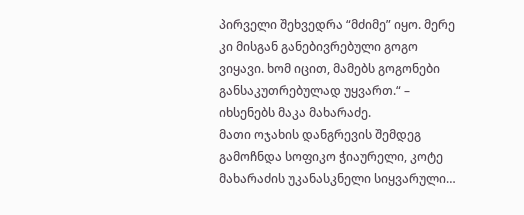პირველი შეხვედრა “მძიმე” იყო. მერე კი მისგან განებივრებული გოგო ვიყავი. ხომ იცით, მამებს გოგონები განსაკუთრებულად უყვართ.“ – იხსენებს მაკა მახარაძე.
მათი ოჯახის დანგრევის შემდეგ გამოჩნდა სოფიკო ჭიაურელი, კოტე მახარაძის უკანასკნელი სიყვარული…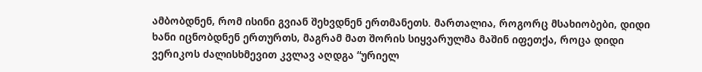ამბობდნენ, რომ ისინი გვიან შეხვდნენ ერთმანეთს. მართალია, როგორც მსახიობები, დიდი ხანი იცნობდნენ ერთურთს, მაგრამ მათ შორის სიყვარულმა მაშინ იფეთქა, როცა დიდი ვერიკოს ძალისხმევით კვლავ აღდგა “ურიელ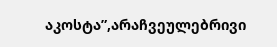აკოსტა”,არაჩვეულებრივი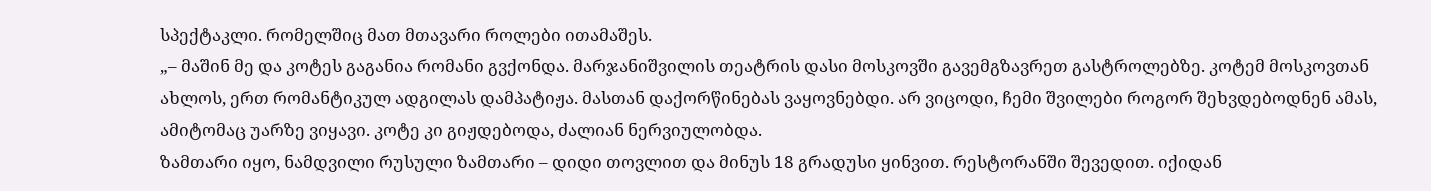სპექტაკლი. რომელშიც მათ მთავარი როლები ითამაშეს.
„– მაშინ მე და კოტეს გაგანია რომანი გვქონდა. მარჯანიშვილის თეატრის დასი მოსკოვში გავემგზავრეთ გასტროლებზე. კოტემ მოსკოვთან ახლოს, ერთ რომანტიკულ ადგილას დამპატიჟა. მასთან დაქორწინებას ვაყოვნებდი. არ ვიცოდი, ჩემი შვილები როგორ შეხვდებოდნენ ამას, ამიტომაც უარზე ვიყავი. კოტე კი გიჟდებოდა, ძალიან ნერვიულობდა.
ზამთარი იყო, ნამდვილი რუსული ზამთარი – დიდი თოვლით და მინუს 18 გრადუსი ყინვით. რესტორანში შევედით. იქიდან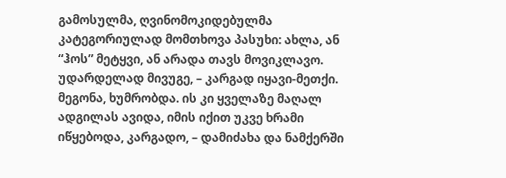გამოსულმა, ღვინომოკიდებულმა კატეგორიულად მომთხოვა პასუხი: ახლა, ან “ჰოს” მეტყვი, ან არადა თავს მოვიკლავო. უდარდელად მივუგე, – კარგად იყავი-მეთქი. მეგონა, ხუმრობდა. ის კი ყველაზე მაღალ ადგილას ავიდა, იმის იქით უკვე ხრამი იწყებოდა, კარგადო, – დამიძახა და ნამქერში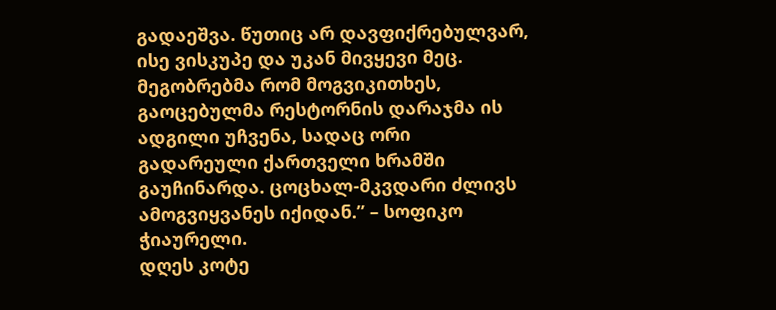გადაეშვა. წუთიც არ დავფიქრებულვარ, ისე ვისკუპე და უკან მივყევი მეც. მეგობრებმა რომ მოგვიკითხეს, გაოცებულმა რესტორნის დარაჯმა ის ადგილი უჩვენა, სადაც ორი გადარეული ქართველი ხრამში გაუჩინარდა. ცოცხალ-მკვდარი ძლივს ამოგვიყვანეს იქიდან.” – სოფიკო ჭიაურელი.
დღეს კოტე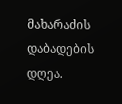მახარაძის დაბადების დღეა.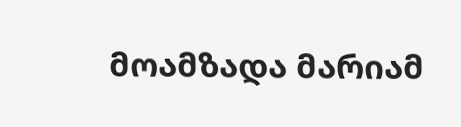მოამზადა მარიამ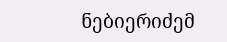ნებიერიძემ